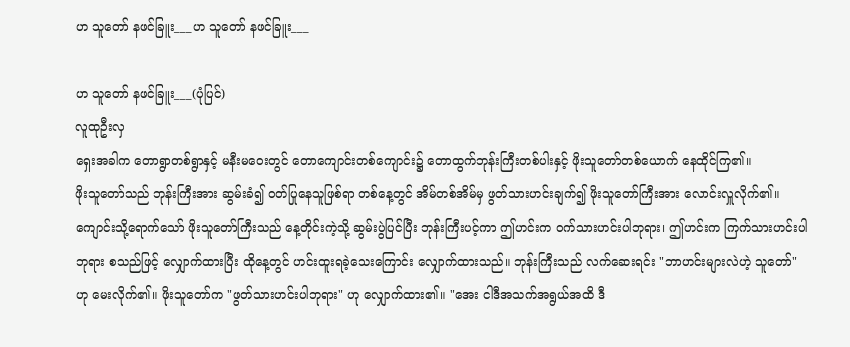ဟ သူတော် နဖင်ခြူး___ဟ သူတော် နဖင်ခြူး___

ဟ သူတော် နဖင်ခြူး___(ပုံပြင်)
လူထုဦးလှ
ရှေးအခါက တောရွာတစ်ရွာနှင့် မနီးမဝေးတွင် တောကျောင်းတစ်ကျောင်း၌ တောထွက်ဘုန်းကြီးတစ်ပါးနှင့် ဖိုးသူတော်တစ်ယောက် နေထိုင်ကြ၏။
ဖိုးသူတော်သည် ဘုန်းကြီးအား ဆွမ်းခံ၍ ဝတ်ပြုနေသူဖြစ်ရာ တစ်နေ့တွင် အိမ်တစ်အိမ်မှ ဖွတ်သားဟင်းချက်၍ ဖိုးသူတော်ကြီးအား လောင်းလှူလိုက်၏။ ကျောင်းသို့ရောက်သော် ဖိုးသူတော်ကြီးသည် နေ့တိုင်းကဲ့သို့ ဆွမ်းပွဲပြင်ပြီး ဘုန်းကြီးပင့်ကာ ဤဟင်းက ဝက်သားဟင်းပါဘုရား၊ ဤဟင်းက ကြက်သားဟင်းပါဘုရား စသည်ဖြင့် လျှောက်ထားပြီး ထိုနေ့တွင် ဟင်းထူးရခဲ့သေးကြောင်း လျှောက်ထားသည်။ ဘုန်းကြီးသည် လက်ဆေးရင်း "ဘာဟင်းများလဲဟဲ့ သူတော်" ဟု မေးလိုက်၏။ ဖိုးသူတော်က "ဖွတ်သားဟင်းပါဘုရား" ဟု လျှောက်ထား၏။ "အေး ငါဒီအသက်အရွယ်အထိ ဒီ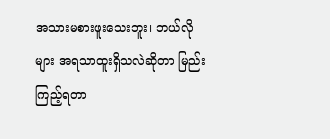အသားမစားဖူးသေးဘူး၊ ဘယ်လိုများ အရသာထူးရှိသလဲဆိုတာ မြည်းကြည့်ရတာ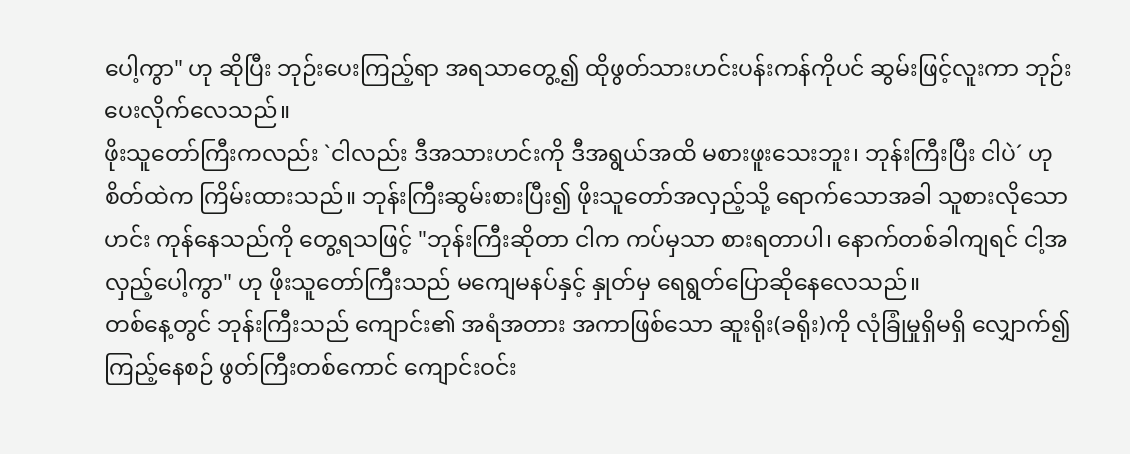ပေါ့ကွာ" ဟု ဆိုပြီး ဘုဉ်းပေးကြည့်ရာ အရသာတွေ့၍ ထိုဖွတ်သားဟင်းပန်းကန်ကိုပင် ဆွမ်းဖြင့်လူးကာ ဘုဉ်းပေးလိုက်လေသည်။
ဖိုးသူတော်ကြီးကလည်း `ငါလည်း ဒီအသားဟင်းကို ဒီအရွယ်အထိ မစားဖူးသေးဘူး၊ ဘုန်းကြီးပြီး ငါပဲ´ ဟု စိတ်ထဲက ကြိမ်းထားသည်။ ဘုန်းကြီးဆွမ်းစားပြီး၍ ဖိုးသူတော်အလှည့်သို့ ရောက်သောအခါ သူစားလိုသောဟင်း ကုန်နေသည်ကို တွေ့ရသဖြင့် "ဘုန်းကြီးဆိုတာ ငါက ကပ်မှသာ စားရတာပါ၊ နောက်တစ်ခါကျရင် ငါ့အလှည့်ပေါ့ကွာ" ဟု ဖိုးသူတော်ကြီးသည် မကျေမနပ်နှင့် နှုတ်မှ ရေရွတ်ပြောဆိုနေလေသည်။
တစ်နေ့တွင် ဘုန်းကြီးသည် ကျောင်း၏ အရံအတား အကာဖြစ်သော ဆူးရိုး(ခရိုး)ကို လုံခြုံမှုရှိမရှိ လျှောက်၍ကြည့်နေစဉ် ဖွတ်ကြီးတစ်ကောင် ကျောင်းဝင်း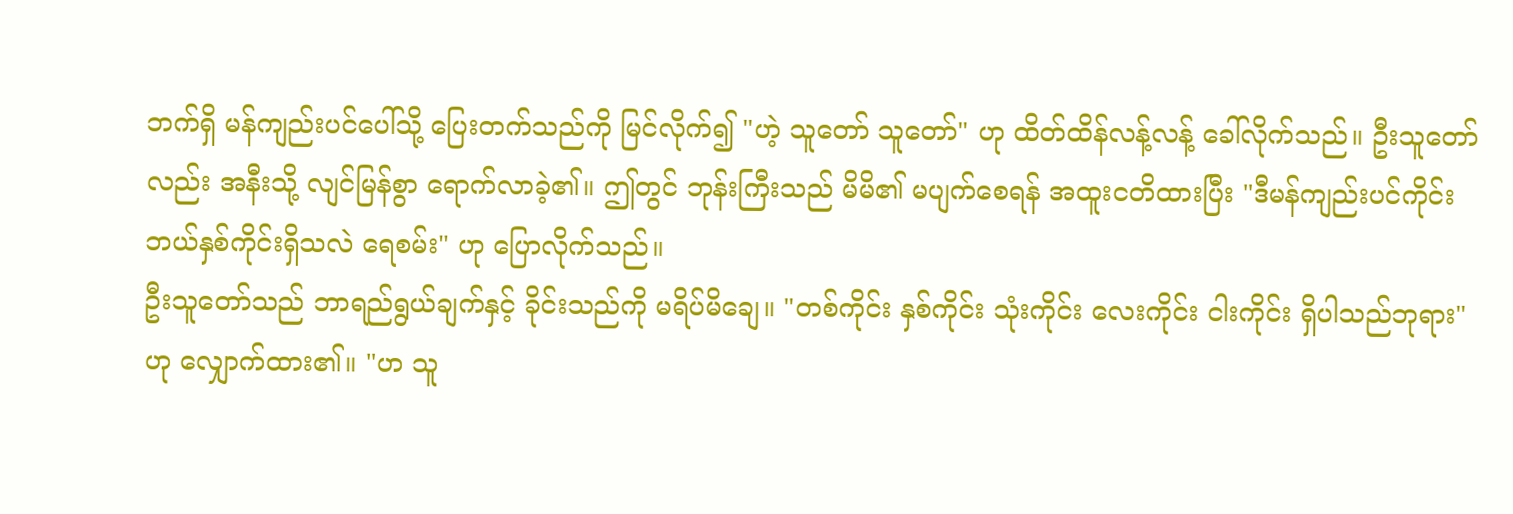ဘက်ရှိ မန်ကျည်းပင်ပေါ်သို့ ပြေးတက်သည်ကို မြင်လိုက်၍ "ဟဲ့ သူတော် သူတော်" ဟု ထိတ်ထိန်လန့်လန့် ခေါ်လိုက်သည်။ ဦးသူတော်လည်း အနီးသို့ လျင်မြန်စွာ ရောက်လာခဲ့၏။ ဤတွင် ဘုန်းကြီးသည် မိမိ၏ မပျက်စေရန် အထူးငတိထားပြီး "ဒီမန်ကျည်းပင်ကိုင်း ဘယ်နှစ်ကိုင်းရှိသလဲ ရေစမ်း" ဟု ပြောလိုက်သည်။
ဦးသူတော်သည် ဘာရည်ရွယ်ချက်နှင့် ခိုင်းသည်ကို မရိပ်မိချေ။ "တစ်ကိုင်း နှစ်ကိုင်း သုံးကိုင်း လေးကိုင်း ငါးကိုင်း ရှိပါသည်ဘုရား" ဟု လျှောက်ထား၏။ "ဟ သူ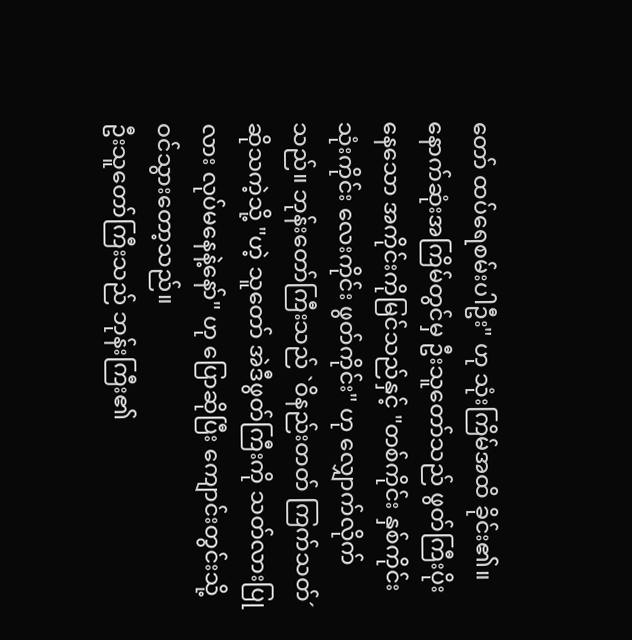တော် ထပ်ရေစမ်းပါဦး" ဟု သုံးကြိမ်အထိ ခိုင်း၏။ နောက်ဆုံးအကြိမ်တွင်မှ ဦးသူတော်သည် ဖွတ်ကြီးပိုးနေသော အကိုင်းကိုမြင်သည်နှင့် "တစ်ကိုင်း နှစ်ကိုင်း သုံးကိုင်း လေးကိုင်း ဖွတ်ကိုင်း" ဟု လျှောက်လိုက်သည်။ ဘုန်းတော်ကြီးသည် `ဝိနည်းတတ် ကြက်သတ်´ ဆိုသကဲ့သို့ "ဟဲ့ သူတော် အဲဒီဖွတ်ကြီးကို သတ်လားပြုလား လုပ်မနေနဲ့နော်" ဟု ပြောဆိုပြီး ကျောင်းတွင်းသို့ ဝင်သွားတော့သည်။
ဦးသူတော်ကြီးသည် ဘုန်းကြီး၏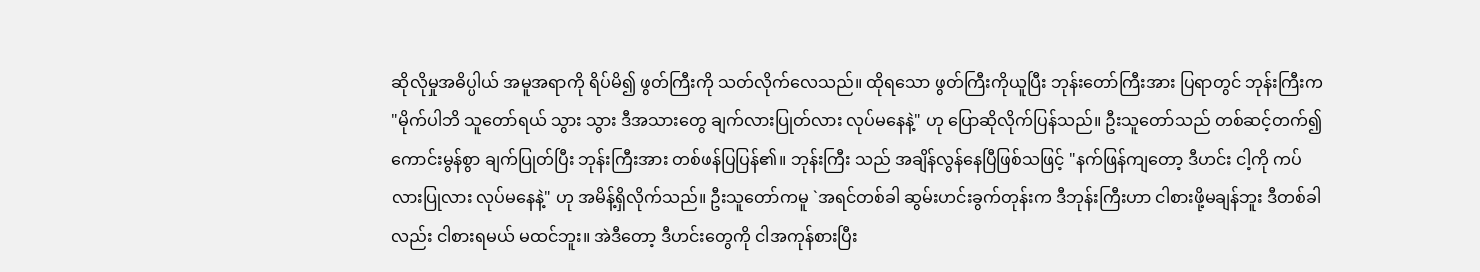ဆိုလိုမှုအဓိပ္ပါယ် အမူအရာကို ရိပ်မိ၍ ဖွတ်ကြီးကို သတ်လိုက်လေသည်။ ထိုရသော ဖွတ်ကြီးကိုယူပြီး ဘုန်းတော်ကြီးအား ပြရာတွင် ဘုန်းကြီးက "မိုက်ပါဘိ သူတော်ရယ် သွား သွား ဒီအသားတွေ ချက်လားပြုတ်လား လုပ်မနေနဲ့" ဟု ပြောဆိုလိုက်ပြန်သည်။ ဦးသူတော်သည် တစ်ဆင့်တက်၍ ကောင်းမွန်စွာ ချက်ပြုတ်ပြီး ဘုန်းကြီးအား တစ်ဖန်ပြပြန်၏။ ဘုန်းကြီး သည် အချိန်လွန်နေပြီဖြစ်သဖြင့် "နက်ဖြန်ကျတော့ ဒီဟင်း ငါ့ကို ကပ်လားပြုလား လုပ်မနေနဲ့" ဟု အမိန့်ရှိလိုက်သည်။ ဦးသူတော်ကမူ `အရင်တစ်ခါ ဆွမ်းဟင်းခွက်တုန်းက ဒီဘုန်းကြီးဟာ ငါစားဖို့မချန်ဘူး ဒီတစ်ခါလည်း ငါစားရမယ် မထင်ဘူး။ အဲဒီတော့ ဒီဟင်းတွေကို ငါအကုန်စားပြီး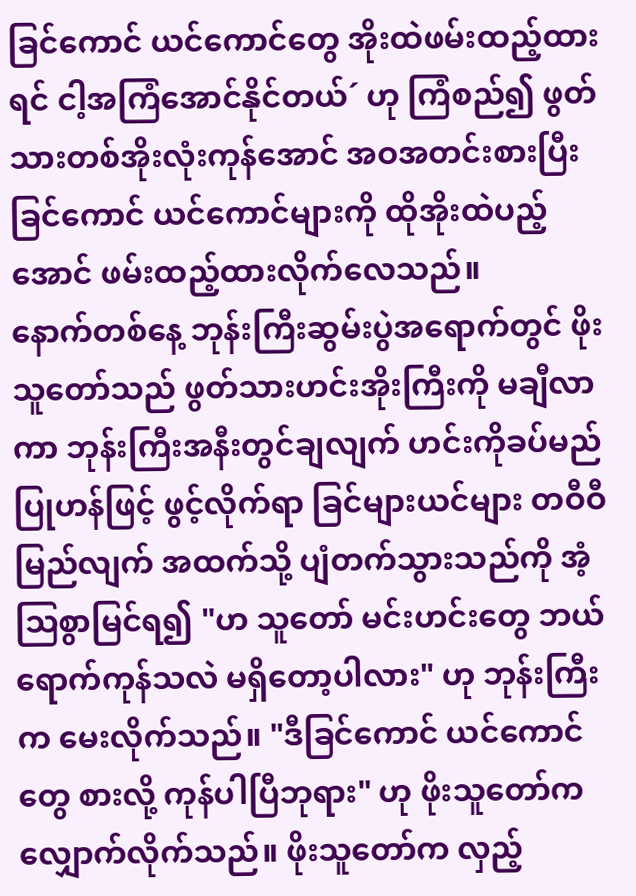ခြင်ကောင် ယင်ကောင်တွေ အိုးထဲဖမ်းထည့်ထားရင် ငါ့အကြံအောင်နိုင်တယ်´ ဟု ကြံစည်၍ ဖွတ်သားတစ်အိုးလုံးကုန်အောင် အဝအတင်းစားပြီး ခြင်ကောင် ယင်ကောင်များကို ထိုအိုးထဲပည့်အောင် ဖမ်းထည့်ထားလိုက်လေသည်။
နောက်တစ်နေ့ ဘုန်းကြီးဆွမ်းပွဲအရောက်တွင် ဖိုးသူတော်သည် ဖွတ်သားဟင်းအိုးကြီးကို မချီလာကာ ဘုန်းကြီးအနီးတွင်ချလျက် ဟင်းကိုခပ်မည်ပြုဟန်ဖြင့် ဖွင့်လိုက်ရာ ခြင်များယင်များ တဝီဝီမြည်လျက် အထက်သို့ ပျံတက်သွားသည်ကို အံ့ဩစွာမြင်ရ၍ "ဟ သူတော် မင်းဟင်းတွေ ဘယ်ရောက်ကုန်သလဲ မရှိတော့ပါလား" ဟု ဘုန်းကြီးက မေးလိုက်သည်။ "ဒီခြင်ကောင် ယင်ကောင်တွေ စားလို့ ကုန်ပါပြီဘုရား" ဟု ဖိုးသူတော်က လျှောက်လိုက်သည်။ ဖိုးသူတော်က လှည့်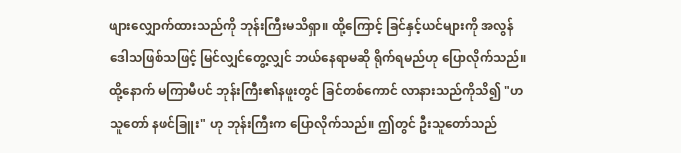ဖျားလျှောက်ထားသည်ကို ဘုန်းကြီးမသိရှာ။ ထို့ကြောင့် ခြင်နှင့်ယင်များကို အလွန်ဒေါသဖြစ်သဖြင့် မြင်လျှင်တွေ့လျှင် ဘယ်နေရာမဆို ရိုက်ရမည်ဟု ပြောလိုက်သည်။ ထို့နောက် မကြာမီပင် ဘုန်းကြီး၏နဖူးတွင် ခြင်တစ်ကောင် လာနားသည်ကိုသိ၍ "ဟ သူတော် နဖင်ခြူး" ဟု ဘုန်းကြီးက ပြောလိုက်သည်။ ဤတွင် ဦးသူတော်သည်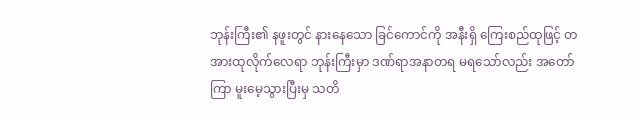ဘုန်းကြီး၏ နဖူးတွင် နားနေသော ခြင်ကောင်ကို အနီးရှိ ကြေးစည်ထုဖြင့် တအားထုလိုက်လေရာ ဘုန်းကြီးမှာ ဒဏ်ရာအနာတရ မရသော်လည်း အတော်ကြာ မူးမေ့သွားပြီးမှ သတိ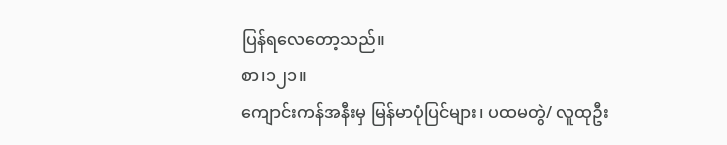ပြန်ရလေတော့သည်။
စာ၊၁၂၁။
ကျောင်းကန်အနီးမှ မြန်မာပုံပြင်များ၊ ပထမတွဲ/ လူထုဦး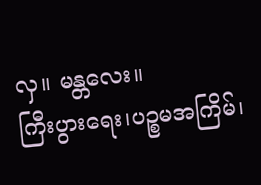လှ။ မန္တလေး။
ကြီးပွားရေး၊ပဉ္စမအကြိမ်၊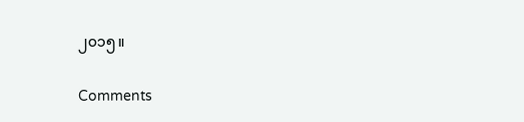၂၀၁၅။

Comments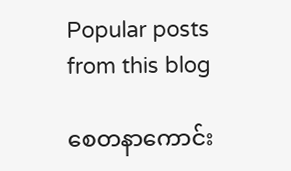Popular posts from this blog

စေတနာကောင်း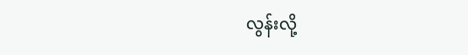လွန်းလို့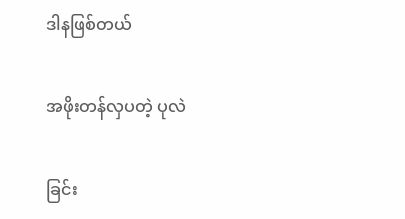ဒါနဖြစ်တယ်

အဖိုးတန်လှပတဲ့ ပုလဲ

ခြင်း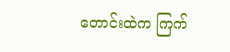တောင်းထဲက ကြက်